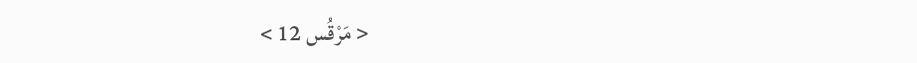< مَرْقُس 12 >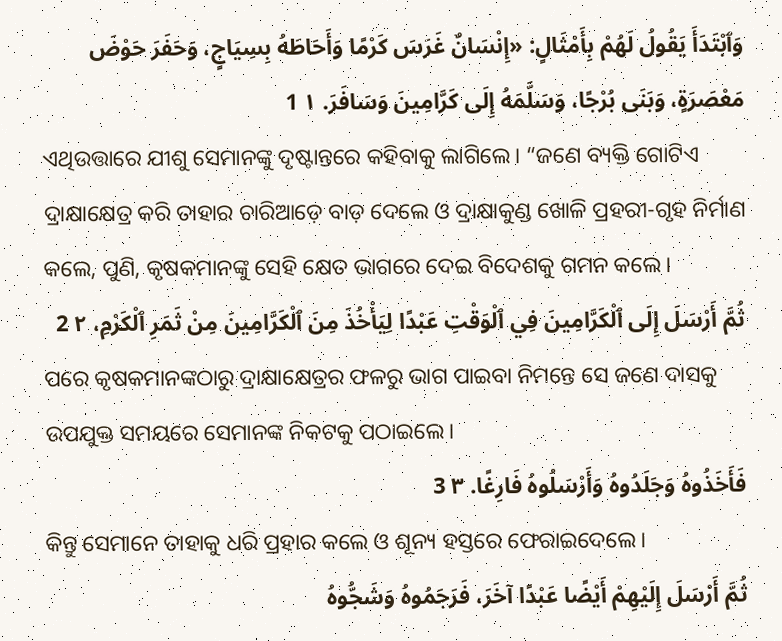وَٱبْتَدَأَ يَقُولُ لَهُمْ بِأَمْثَالٍ: «إِنْسَانٌ غَرَسَ كَرْمًا وَأَحَاطَهُ بِسِيَاجٍ، وَحَفَرَ حَوْضَ مَعْصَرَةٍ، وَبَنَى بُرْجًا، وَسَلَّمَهُ إِلَى كَرَّامِينَ وَسَافَرَ. ١ 1
ଏଥିଉତ୍ତାରେ ଯୀଶୁ ସେମାନଙ୍କୁ ଦୃଷ୍ଟାନ୍ତରେ କହିବାକୁ ଲାଗିଲେ। “ଜଣେ ବ୍ୟକ୍ତି ଗୋଟିଏ ଦ୍ରାକ୍ଷାକ୍ଷେତ୍ର କରି ତାହାର ଚାରିଆଡ଼େ ବାଡ଼ ଦେଲେ ଓ ଦ୍ରାକ୍ଷାକୁଣ୍ଡ ଖୋଳି ପ୍ରହରୀ-ଗୃହ ନିର୍ମାଣ କଲେ, ପୁଣି, କୃଷକମାନଙ୍କୁ ସେହି କ୍ଷେତ ଭାଗରେ ଦେଇ ବିଦେଶକୁ ଗମନ କଲେ।
ثُمَّ أَرْسَلَ إِلَى ٱلْكَرَّامِينَ فِي ٱلْوَقْتِ عَبْدًا لِيَأْخُذَ مِنَ ٱلْكَرَّامِينَ مِنْ ثَمَرِ ٱلْكَرْمِ، ٢ 2
ପରେ କୃଷକମାନଙ୍କଠାରୁ ଦ୍ରାକ୍ଷାକ୍ଷେତ୍ରର ଫଳରୁ ଭାଗ ପାଇବା ନିମନ୍ତେ ସେ ଜଣେ ଦାସକୁ ଉପଯୁକ୍ତ ସମୟରେ ସେମାନଙ୍କ ନିକଟକୁ ପଠାଇଲେ।
فَأَخَذُوهُ وَجَلَدُوهُ وَأَرْسَلُوهُ فَارِغًا. ٣ 3
କିନ୍ତୁ ସେମାନେ ତାହାକୁ ଧରି ପ୍ରହାର କଲେ ଓ ଶୂନ୍ୟ ହସ୍ତରେ ଫେରାଇଦେଲେ।
ثُمَّ أَرْسَلَ إِلَيْهِمْ أَيْضًا عَبْدًا آخَرَ، فَرَجَمُوهُ وَشَجُّوهُ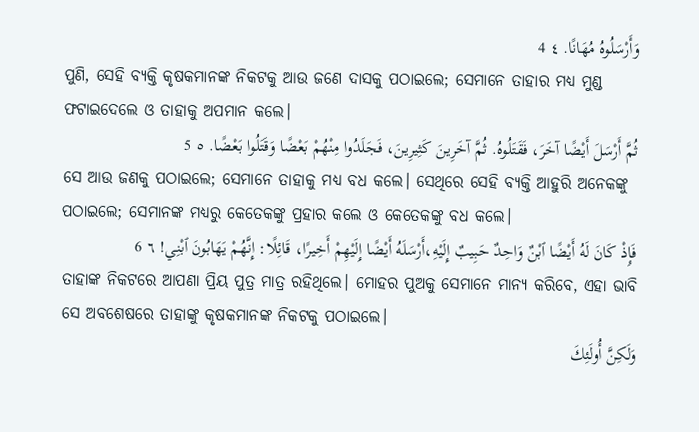وَأَرْسَلُوهُ مُهَانًا. ٤ 4
ପୁଣି, ସେହି ବ୍ୟକ୍ତି କୃଷକମାନଙ୍କ ନିକଟକୁ ଆଉ ଜଣେ ଦାସକୁ ପଠାଇଲେ; ସେମାନେ ତାହାର ମଧ୍ୟ ମୁଣ୍ଡ ଫଟାଇଦେଲେ ଓ ତାହାକୁ ଅପମାନ କଲେ।
ثُمَّ أَرْسَلَ أَيْضًا آخَرَ، فَقَتَلُوهُ. ثُمَّ آخَرِينَ كَثِيرِينَ، فَجَلَدُوا مِنْهُمْ بَعْضًا وَقَتَلُوا بَعْضًا. ٥ 5
ସେ ଆଉ ଜଣକୁ ପଠାଇଲେ; ସେମାନେ ତାହାକୁ ମଧ୍ୟ ବଧ କଲେ। ସେଥିରେ ସେହି ବ୍ୟକ୍ତି ଆହୁରି ଅନେକଙ୍କୁ ପଠାଇଲେ; ସେମାନଙ୍କ ମଧ୍ୟରୁ କେତେକଙ୍କୁ ପ୍ରହାର କଲେ ଓ କେତେକଙ୍କୁ ବଧ କଲେ।
فَإِذْ كَانَ لَهُ أَيْضًا ٱبْنٌ وَاحِدٌ حَبِيبٌ إِلَيْهِ،أَرْسَلَهُ أَيْضًا إِلَيْهِمْ أَخِيرًا، قَائِلًا: إِنَّهُمْ يَهَابُونَ ٱبْنِي! ٦ 6
ତାହାଙ୍କ ନିକଟରେ ଆପଣା ପ୍ରିୟ ପୁତ୍ର ମାତ୍ର ରହିଥିଲେ। ମୋହର ପୁଅକୁ ସେମାନେ ମାନ୍ୟ କରିବେ, ଏହା ଭାବି ସେ ଅବଶେଷରେ ତାହାଙ୍କୁ କୃଷକମାନଙ୍କ ନିକଟକୁ ପଠାଇଲେ।
وَلَكِنَّ أُولَئِكَ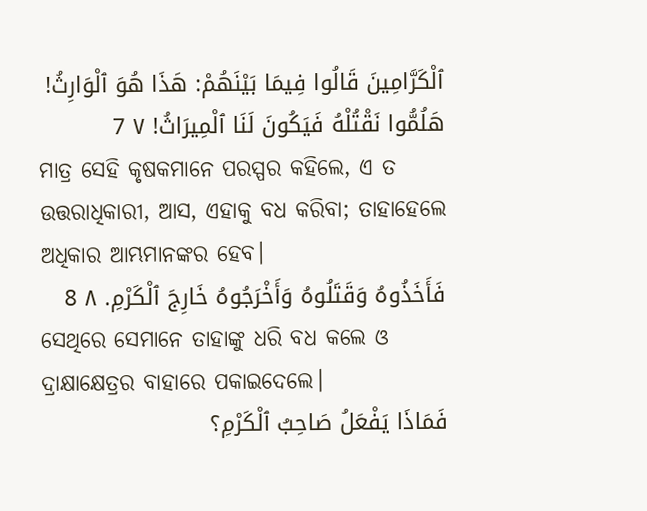ٱلْكَرَّامِينَ قَالُوا فِيمَا بَيْنَهُمْ: هَذَا هُوَ ٱلْوَارِثُ! هَلُمُّوا نَقْتُلْهُ فَيَكُونَ لَنَا ٱلْمِيرَاثُ! ٧ 7
ମାତ୍ର ସେହି କୃଷକମାନେ ପରସ୍ପର କହିଲେ, ଏ ତ ଉତ୍ତରାଧିକାରୀ, ଆସ, ଏହାକୁ ବଧ କରିବା; ତାହାହେଲେ ଅଧିକାର ଆମ୍ଭମାନଙ୍କର ହେବ।
فَأَخَذُوهُ وَقَتَلُوهُ وَأَخْرَجُوهُ خَارِجَ ٱلْكَرْمِ. ٨ 8
ସେଥିରେ ସେମାନେ ତାହାଙ୍କୁ ଧରି ବଧ କଲେ ଓ ଦ୍ରାକ୍ଷାକ୍ଷେତ୍ରର ବାହାରେ ପକାଇଦେଲେ।
فَمَاذَا يَفْعَلُ صَاحِبُ ٱلْكَرْمِ؟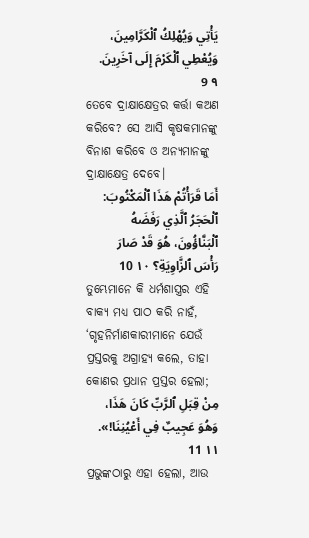يَأْتِي وَيُهْلِكُ ٱلْكَرَّامِينَ، وَيُعْطِي ٱلْكَرْمَ إِلَى آخَرِينَ. ٩ 9
ତେବେ ଦ୍ରାକ୍ଷାକ୍ଷେତ୍ରର କର୍ତ୍ତା କଅଣ କରିବେ? ସେ ଆସି କୃଷକମାନଙ୍କୁ ବିନାଶ କରିବେ ଓ ଅନ୍ୟମାନଙ୍କୁ ଦ୍ରାକ୍ଷାକ୍ଷେତ୍ର ଦେବେ।
أَمَا قَرَأْتُمْ هَذَا ٱلْمَكْتُوبَ: ٱلْحَجَرُ ٱلَّذِي رَفَضَهُ ٱلْبَنَّاؤُونَ، هُوَ قَدْ صَارَ رَأْسَ ٱلزَّاوِيَةِ؟ ١٠ 10
ତୁମ୍ଭେମାନେ କି ଧର୍ମଶାସ୍ତ୍ରର ଏହି ବାକ୍ୟ ମଧ୍ୟ ପାଠ କରି ନାହଁ, ‘ଗୃହନିର୍ମାଣକାରୀମାନେ ଯେଉଁ ପ୍ରସ୍ତରକୁ ଅଗ୍ରାହ୍ୟ କଲେ, ତାହା କୋଣର ପ୍ରଧାନ ପ୍ରସ୍ତର ହେଲା;
مِنْ قِبَلِ ٱلرَّبِّ كَانَ هَذَا، وَهُوَ عَجِيبٌ فِي أَعْيُنِنَا!». ١١ 11
ପ୍ରଭୁଙ୍କଠାରୁ ଏହା ହେଲା, ଆଉ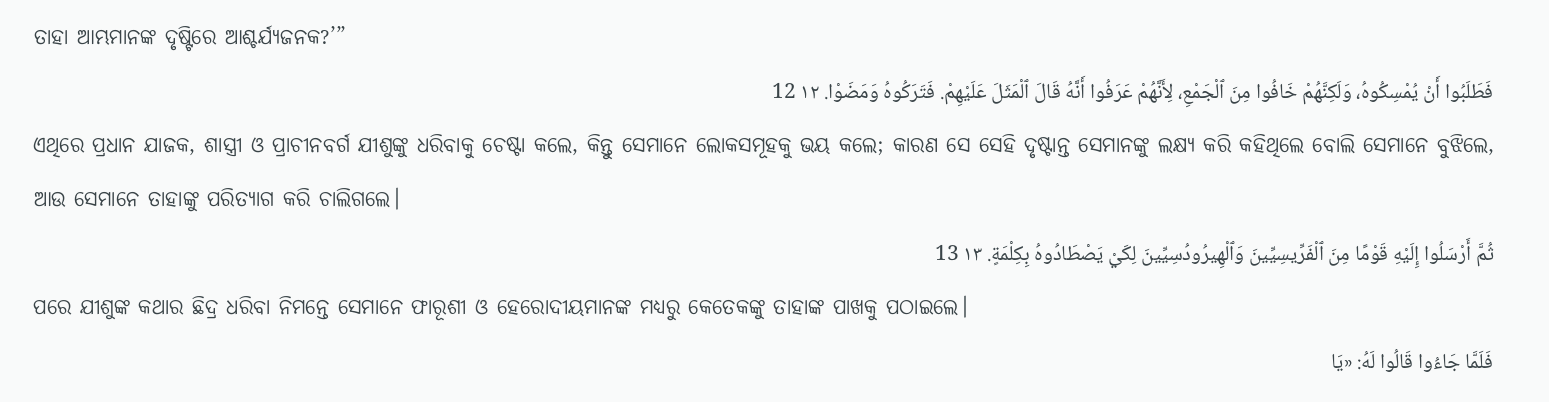ତାହା ଆମ୍ଭମାନଙ୍କ ଦୃଷ୍ଟିରେ ଆଶ୍ଚର୍ଯ୍ୟଜନକ?’”
فَطَلَبُوا أَنْ يُمْسِكُوهُ، وَلَكِنَّهُمْ خَافُوا مِنَ ٱلْجَمْعِ، لِأَنَّهُمْ عَرَفُوا أَنَّهُ قَالَ ٱلْمَثَلَ عَلَيْهِمْ. فَتَرَكُوهُ وَمَضَوْا. ١٢ 12
ଏଥିରେ ପ୍ରଧାନ ଯାଜକ, ଶାସ୍ତ୍ରୀ ଓ ପ୍ରାଚୀନବର୍ଗ ଯୀଶୁଙ୍କୁ ଧରିବାକୁ ଚେଷ୍ଟା କଲେ, କିନ୍ତୁ ସେମାନେ ଲୋକସମୂହକୁ ଭୟ କଲେ; କାରଣ ସେ ସେହି ଦୃଷ୍ଟାନ୍ତ ସେମାନଙ୍କୁ ଲକ୍ଷ୍ୟ କରି କହିଥିଲେ ବୋଲି ସେମାନେ ବୁଝିଲେ, ଆଉ ସେମାନେ ତାହାଙ୍କୁ ପରିତ୍ୟାଗ କରି ଚାଲିଗଲେ।
ثُمَّ أَرْسَلُوا إِلَيْهِ قَوْمًا مِنَ ٱلْفَرِّيسِيِّينَ وَٱلْهِيرُودُسِيِّينَ لِكَيْ يَصْطَادُوهُ بِكِلْمَةٍ. ١٣ 13
ପରେ ଯୀଶୁଙ୍କ କଥାର ଛିଦ୍ର ଧରିବା ନିମନ୍ତେ ସେମାନେ ଫାରୂଶୀ ଓ ହେରୋଦୀୟମାନଙ୍କ ମଧ୍ୟରୁ କେତେକଙ୍କୁ ତାହାଙ୍କ ପାଖକୁ ପଠାଇଲେ।
فَلَمَّا جَاءُوا قَالُوا لَهُ: «يَا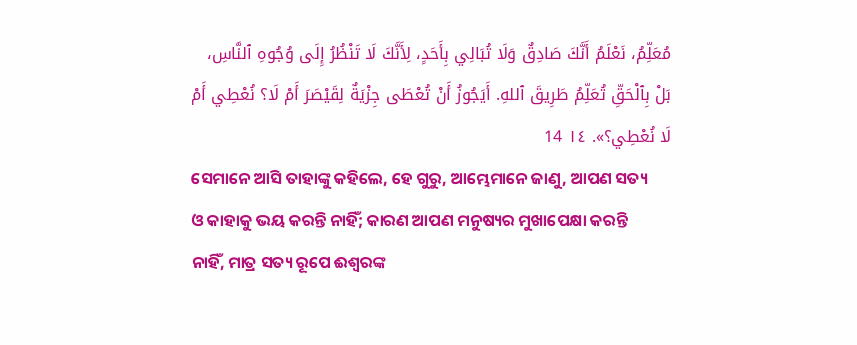مُعَلِّمُ، نَعْلَمُ أَنَّكَ صَادِقٌ وَلَا تُبَالِي بِأَحَدٍ، لِأَنَّكَ لَا تَنْظُرُ إِلَى وُجُوهِ ٱلنَّاسِ، بَلْ بِٱلْحَقِّ تُعَلِّمُ طَرِيقَ ٱللهِ. أَيَجُوزُ أَنْ تُعْطَى جِزْيَةٌ لِقَيْصَرَ أَمْ لَا؟ نُعْطِي أَمْ لَا نُعْطِي؟». ١٤ 14
ସେମାନେ ଆସି ତାହାଙ୍କୁ କହିଲେ, ହେ ଗୁରୁ, ଆମ୍ଭେମାନେ ଜାଣୁ, ଆପଣ ସତ୍ୟ ଓ କାହାକୁ ଭୟ କରନ୍ତି ନାହିଁ; କାରଣ ଆପଣ ମନୁଷ୍ୟର ମୁଖାପେକ୍ଷା କରନ୍ତି ନାହିଁ, ମାତ୍ର ସତ୍ୟ ରୂପେ ଈଶ୍ବରଙ୍କ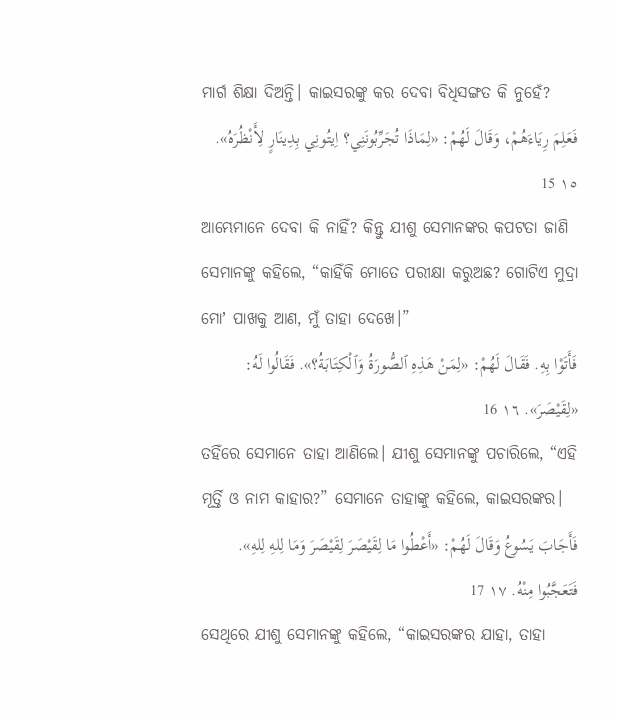ମାର୍ଗ ଶିକ୍ଷା ଦିଅନ୍ତି। କାଇସରଙ୍କୁ କର ଦେବା ବିଧିସଙ୍ଗତ କି ନୁହେଁ?
فَعَلِمَ رِيَاءَهُمْ، وَقَالَ لَهُمْ: «لِمَاذَا تُجَرِّبُونَنِي؟ اِيتُونِي بِدِينَارٍ لِأَنْظُرَهُ». ١٥ 15
ଆମ୍ଭେମାନେ ଦେବା କି ନାହିଁ? କିନ୍ତୁ ଯୀଶୁ ସେମାନଙ୍କର କପଟତା ଜାଣି ସେମାନଙ୍କୁ କହିଲେ, “କାହିଁକି ମୋତେ ପରୀକ୍ଷା କରୁଅଛ? ଗୋଟିଏ ମୁଦ୍ରା ମୋʼ ପାଖକୁ ଆଣ, ମୁଁ ତାହା ଦେଖେ।”
فَأَتَوْا بِهِ. فَقَالَ لَهُمْ: «لِمَنْ هَذِهِ ٱلصُّورَةُ وَٱلْكِتَابَةُ؟». فَقَالُوا لَهُ: «لِقَيْصَرَ». ١٦ 16
ତହିଁରେ ସେମାନେ ତାହା ଆଣିଲେ। ଯୀଶୁ ସେମାନଙ୍କୁ ପଚାରିଲେ, “ଏହି ମୂର୍ତ୍ତି ଓ ନାମ କାହାର?” ସେମାନେ ତାହାଙ୍କୁ କହିଲେ, କାଇସରଙ୍କର।
فَأَجَابَ يَسُوعُ وَقَالَ لَهُمْ: «أَعْطُوا مَا لِقَيْصَرَ لِقَيْصَرَ وَمَا لِلهِ لِلهِ». فَتَعَجَّبُوا مِنْهُ. ١٧ 17
ସେଥିରେ ଯୀଶୁ ସେମାନଙ୍କୁ କହିଲେ, “କାଇସରଙ୍କର ଯାହା, ତାହା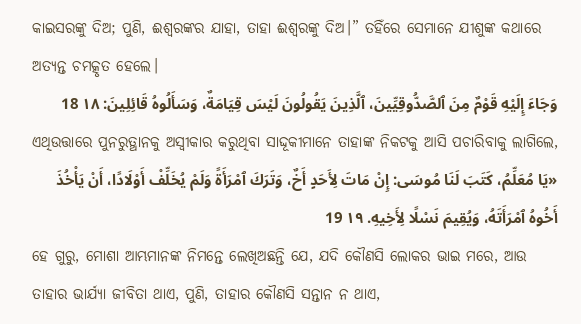କାଇସରଙ୍କୁ ଦିଅ; ପୁଣି, ଈଶ୍ବରଙ୍କର ଯାହା, ତାହା ଈଶ୍ବରଙ୍କୁ ଦିଅ।” ତହିଁରେ ସେମାନେ ଯୀଶୁଙ୍କ କଥାରେ ଅତ୍ୟନ୍ତ ଚମତ୍କୃତ ହେଲେ।
وَجَاءَ إِلَيْهِ قَوْمٌ مِنَ ٱلصَّدُّوقِيِّينَ، ٱلَّذِينَ يَقُولُونَ لَيْسَ قِيَامَةٌ، وَسَأَلُوهُ قَائِلِينَ: ١٨ 18
ଏଥିଉତ୍ତାରେ ପୁନରୁତ୍ଥାନକୁ ଅସ୍ୱୀକାର କରୁଥିବା ସାଦ୍ଦୂକୀମାନେ ତାହାଙ୍କ ନିକଟକୁ ଆସି ପଚାରିବାକୁ ଲାଗିଲେ,
«يَا مُعَلِّمُ، كَتَبَ لَنَا مُوسَى: إِنْ مَاتَ لِأَحَدٍ أَخٌ، وَتَرَكَ ٱمْرَأَةً وَلَمْ يُخَلِّفْ أَوْلَادًا، أَنْ يَأْخُذَ أَخُوهُ ٱمْرَأَتَهُ، وَيُقِيمَ نَسْلًا لِأَخِيهِ. ١٩ 19
ହେ ଗୁରୁ, ମୋଶା ଆମ୍ଭମାନଙ୍କ ନିମନ୍ତେ ଲେଖିଅଛନ୍ତି ଯେ, ଯଦି କୌଣସି ଲୋକର ଭାଇ ମରେ, ଆଉ ତାହାର ଭାର୍ଯ୍ୟା ଜୀବିତା ଥାଏ, ପୁଣି, ତାହାର କୌଣସି ସନ୍ତାନ ନ ଥାଏ,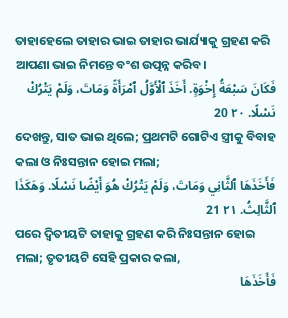ତାହାହେଲେ ତାହାର ଭାଇ ତାହାର ଭାର୍ଯ୍ୟାକୁ ଗ୍ରହଣ କରି ଆପଣା ଭାଇ ନିମନ୍ତେ ବଂଶ ଉତ୍ପନ୍ନ କରିବ।
فَكَانَ سَبْعَةُ إِخْوَةٍ. أَخَذَ ٱلْأَوَّلُ ٱمْرَأَةً وَمَاتَ، وَلَمْ يَتْرُكْ نَسْلًا. ٢٠ 20
ଦେଖନ୍ତୁ, ସାତ ଭାଇ ଥିଲେ; ପ୍ରଥମଟି ଗୋଟିଏ ସ୍ତ୍ରୀକୁ ବିବାହ କଲା ଓ ନିଃସନ୍ତାନ ହୋଇ ମଲା;
فَأَخَذَهَا ٱلثَّانِي وَمَاتَ، وَلَمْ يَتْرُكْ هُوَ أَيْضًا نَسْلًا. وَهَكَذَا ٱلثَّالِثُ. ٢١ 21
ପରେ ଦ୍ୱିତୀୟଟି ତାହାକୁ ଗ୍ରହଣ କରି ନିଃସନ୍ତାନ ହୋଇ ମଲା; ତୃତୀୟଟି ସେହି ପ୍ରକାର କଲା,
فَأَخَذَهَا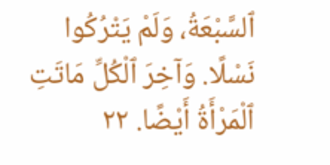ٱلسَّبْعَةُ، وَلَمْ يَتْرُكُوا نَسْلًا. وَآخِرَ ٱلْكُلِّ مَاتَتِ ٱلْمَرْأَةُ أَيْضًا. ٢٢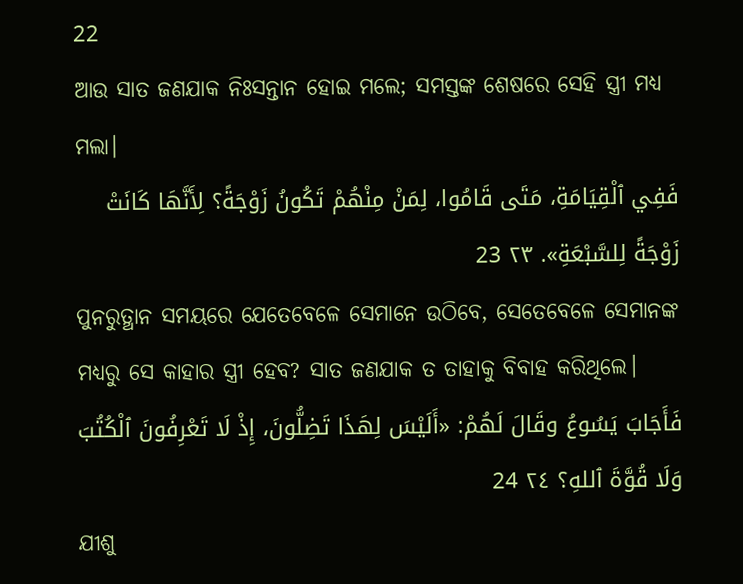22
ଆଉ ସାତ ଜଣଯାକ ନିଃସନ୍ତାନ ହୋଇ ମଲେ; ସମସ୍ତଙ୍କ ଶେଷରେ ସେହି ସ୍ତ୍ରୀ ମଧ୍ୟ ମଲା।
فَفِي ٱلْقِيَامَةِ، مَتَى قَامُوا، لِمَنْ مِنْهُمْ تَكُونُ زَوْجَةً؟ لِأَنَّهَا كَانَتْ زَوْجَةً لِلسَّبْعَةِ». ٢٣ 23
ପୁନରୁତ୍ଥାନ ସମୟରେ ଯେତେବେଳେ ସେମାନେ ଉଠିବେ, ସେତେବେଳେ ସେମାନଙ୍କ ମଧ୍ୟରୁ ସେ କାହାର ସ୍ତ୍ରୀ ହେବ? ସାତ ଜଣଯାକ ତ ତାହାକୁ ବିବାହ କରିଥିଲେ।
فَأَجَابَ يَسُوعُ وقَالَ لَهُمْ: «أَلَيْسَ لِهَذَا تَضِلُّونَ، إِذْ لَا تَعْرِفُونَ ٱلْكُتُبَ وَلَا قُوَّةَ ٱللهِ؟ ٢٤ 24
ଯୀଶୁ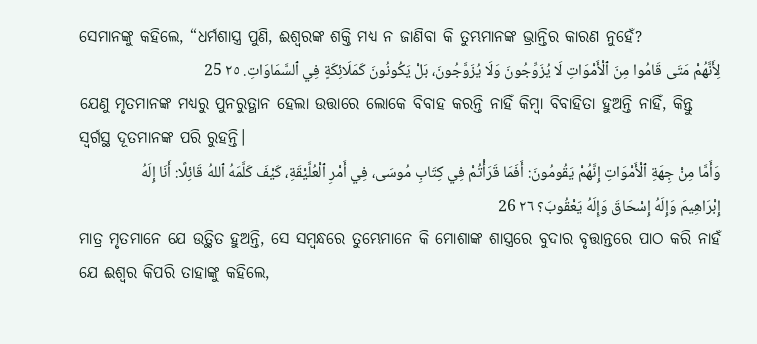ସେମାନଙ୍କୁ କହିଲେ, “ଧର୍ମଶାସ୍ତ୍ର ପୁଣି, ଈଶ୍ବରଙ୍କ ଶକ୍ତି ମଧ୍ୟ ନ ଜାଣିବା କି ତୁମ୍ଭମାନଙ୍କ ଭ୍ରାନ୍ତିର କାରଣ ନୁହେଁ?
لِأَنَّهُمْ مَتَى قَامُوا مِنَ ٱلْأَمْوَاتِ لَا يُزَوِّجُونَ وَلَا يُزَوَّجُونَ، بَلْ يَكُونُونَ كَمَلَائِكَةٍ فِي ٱلسَّمَاوَاتِ. ٢٥ 25
ଯେଣୁ ମୃତମାନଙ୍କ ମଧ୍ୟରୁ ପୁନରୁତ୍ଥାନ ହେଲା ଉତ୍ତାରେ ଲୋକେ ବିବାହ କରନ୍ତି ନାହିଁ କିମ୍ବା ବିବାହିତା ହୁଅନ୍ତି ନାହିଁ, କିନ୍ତୁ ସ୍ୱର୍ଗସ୍ଥ ଦୂତମାନଙ୍କ ପରି ରୁହନ୍ତି।
وَأَمَّا مِنْ جِهَةِ ٱلْأَمْوَاتِ إِنَّهُمْ يَقُومُونَ: أَفَمَا قَرَأْتُمْ فِي كِتَابِ مُوسَى، فِي أَمْرِ ٱلْعُلَّيْقَةِ، كَيْفَ كَلَّمَهُ ٱللهُ قَائِلًا: أَنَا إِلَهُ إِبْرَاهِيمَ وَإِلَهُ إِسْحَاقَ وَإِلَهُ يَعْقُوبَ؟ ٢٦ 26
ମାତ୍ର ମୃତମାନେ ଯେ ଉତ୍ଥିତ ହୁଅନ୍ତି, ସେ ସମ୍ବନ୍ଧରେ ତୁମ୍ଭେମାନେ କି ମୋଶାଙ୍କ ଶାସ୍ତ୍ରରେ ବୁଦାର ବୃତ୍ତାନ୍ତରେ ପାଠ କରି ନାହଁ ଯେ ଈଶ୍ବର କିପରି ତାହାଙ୍କୁ କହିଲେ,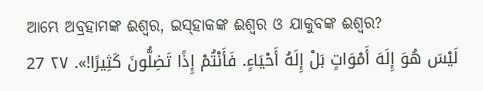ଆମ୍ଭେ ଅବ୍ରହାମଙ୍କ ଈଶ୍ବର, ଇସ୍‌ହାକଙ୍କ ଈଶ୍ବର ଓ ଯାକୁବଙ୍କ ଈଶ୍ବର?
لَيْسَ هُوَ إِلَهَ أَمْوَاتٍ بَلْ إِلَهُ أَحْيَاءٍ. فَأَنْتُمْ إِذًا تَضِلُّونَ كَثِيرًا!». ٢٧ 27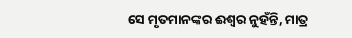ସେ ମୃତମାନଙ୍କର ଈଶ୍ବର ନୁହଁନ୍ତି, ମାତ୍ର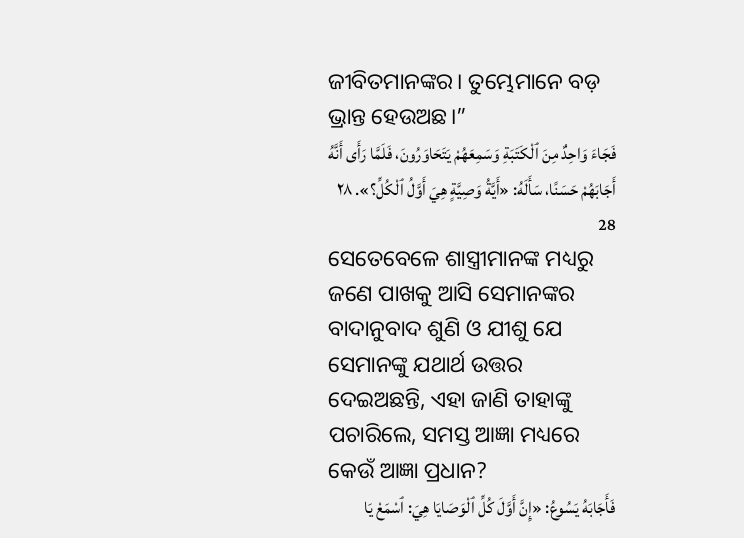ଜୀବିତମାନଙ୍କର। ତୁମ୍ଭେମାନେ ବଡ଼ ଭ୍ରାନ୍ତ ହେଉଅଛ।”
فَجَاءَ وَاحِدٌ مِنَ ٱلْكَتَبَةِ وَسَمِعَهُمْ يَتَحَاوَرُونَ، فَلَمَّا رَأَى أَنَّهُ أَجَابَهُمْ حَسَنًا، سَأَلَهُ: «أَيَّةُ وَصِيَّةٍ هِيَ أَوَّلُ ٱلْكُلِّ؟». ٢٨ 28
ସେତେବେଳେ ଶାସ୍ତ୍ରୀମାନଙ୍କ ମଧ୍ୟରୁ ଜଣେ ପାଖକୁ ଆସି ସେମାନଙ୍କର ବାଦାନୁବାଦ ଶୁଣି ଓ ଯୀଶୁ ଯେ ସେମାନଙ୍କୁ ଯଥାର୍ଥ ଉତ୍ତର ଦେଇଅଛନ୍ତି, ଏହା ଜାଣି ତାହାଙ୍କୁ ପଚାରିଲେ, ସମସ୍ତ ଆଜ୍ଞା ମଧ୍ୟରେ କେଉଁ ଆଜ୍ଞା ପ୍ରଧାନ?
فَأَجَابَهُ يَسُوعُ: «إِنَّ أَوَّلَ كُلِّ ٱلْوَصَايَا هِيَ: ٱسْمَعْ يَا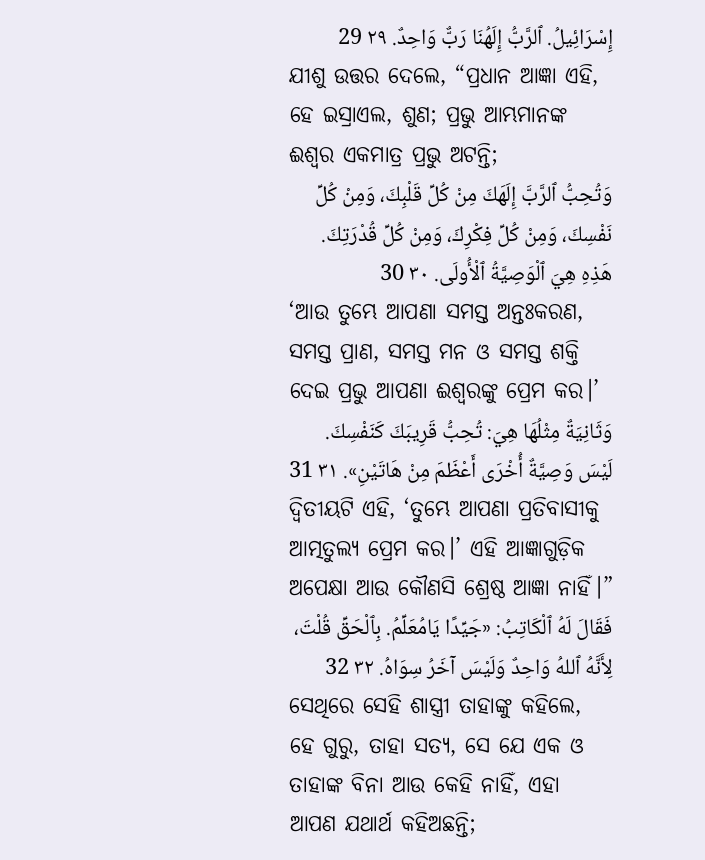إِسْرَائِيلُ. ٱلرَّبُّ إِلَهُنَا رَبٌّ وَاحِدٌ. ٢٩ 29
ଯୀଶୁ ଉତ୍ତର ଦେଲେ, “ପ୍ରଧାନ ଆଜ୍ଞା ଏହି, ହେ ଇସ୍ରାଏଲ, ଶୁଣ; ପ୍ରଭୁ ଆମ୍ଭମାନଙ୍କ ଈଶ୍ବର ଏକମାତ୍ର ପ୍ରଭୁ ଅଟନ୍ତି;
وَتُحِبُّ ٱلرَّبَّ إِلَهَكَ مِنْ كُلِّ قَلْبِكَ، وَمِنْ كُلِّ نَفْسِكَ، وَمِنْ كُلِّ فِكْرِكَ، وَمِنْ كُلِّ قُدْرَتِكَ. هَذِهِ هِيَ ٱلْوَصِيَّةُ ٱلْأُولَى. ٣٠ 30
‘ଆଉ ତୁମ୍ଭେ ଆପଣା ସମସ୍ତ ଅନ୍ତଃକରଣ, ସମସ୍ତ ପ୍ରାଣ, ସମସ୍ତ ମନ ଓ ସମସ୍ତ ଶକ୍ତି ଦେଇ ପ୍ରଭୁ ଆପଣା ଈଶ୍ବରଙ୍କୁ ପ୍ରେମ କର।’
وَثَانِيَةٌ مِثْلُهَا هِيَ: تُحِبُّ قَرِيبَكَ كَنَفْسِكَ. لَيْسَ وَصِيَّةٌ أُخْرَى أَعْظَمَ مِنْ هَاتَيْنِ». ٣١ 31
ଦ୍ୱିତୀୟଟି ଏହି, ‘ତୁମ୍ଭେ ଆପଣା ପ୍ରତିବାସୀକୁ ଆତ୍ମତୁଲ୍ୟ ପ୍ରେମ କର।’ ଏହି ଆଜ୍ଞାଗୁଡ଼ିକ ଅପେକ୍ଷା ଆଉ କୌଣସି ଶ୍ରେଷ୍ଠ ଆଜ୍ଞା ନାହିଁ।”
فَقَالَ لَهُ ٱلْكَاتِبُ: «جَيِّدًا يَامُعَلِّمُ. بِٱلْحَقِّ قُلْتَ، لِأَنَّهُ ٱللهُ وَاحِدٌ وَلَيْسَ آخَرُ سِوَاهُ. ٣٢ 32
ସେଥିରେ ସେହି ଶାସ୍ତ୍ରୀ ତାହାଙ୍କୁ କହିଲେ, ହେ ଗୁରୁ, ତାହା ସତ୍ୟ, ସେ ଯେ ଏକ ଓ ତାହାଙ୍କ ବିନା ଆଉ କେହି ନାହିଁ, ଏହା ଆପଣ ଯଥାର୍ଥ କହିଅଛନ୍ତି;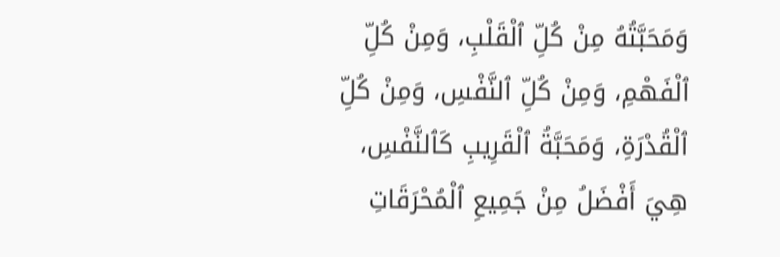وَمَحَبَّتُهُ مِنْ كُلِّ ٱلْقَلْبِ، وَمِنْ كُلِّ ٱلْفَهْمِ، وَمِنْ كُلِّ ٱلنَّفْسِ، وَمِنْ كُلِّ ٱلْقُدْرَةِ، وَمَحَبَّةُ ٱلْقَرِيبِ كَٱلنَّفْسِ، هِيَ أَفْضَلُ مِنْ جَمِيعِ ٱلْمُحْرَقَاتِ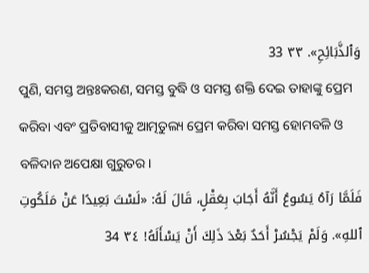وَٱلذَّبَائِحِ». ٣٣ 33
ପୁଣି, ସମସ୍ତ ଅନ୍ତଃକରଣ, ସମସ୍ତ ବୁଦ୍ଧି ଓ ସମସ୍ତ ଶକ୍ତି ଦେଇ ତାହାଙ୍କୁ ପ୍ରେମ କରିବା ଏବଂ ପ୍ରତିବାସୀକୁ ଆତ୍ମତୁଲ୍ୟ ପ୍ରେମ କରିବା ସମସ୍ତ ହୋମବଳି ଓ ବଳିଦାନ ଅପେକ୍ଷା ଗୁରୁତର।
فَلَمَّا رَآهُ يَسُوعُ أَنَّهُ أَجَابَ بِعَقْلٍ، قَالَ لَهُ: «لَسْتَ بَعِيدًا عَنْ مَلَكُوتِ ٱللهِ». وَلَمْ يَجْسُرْ أَحَدٌ بَعْدَ ذَلِكَ أَنْ يَسْأَلَهُ! ٣٤ 34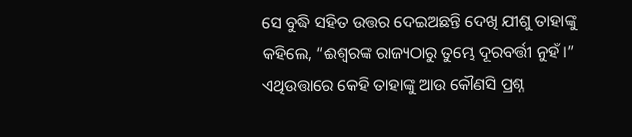ସେ ବୁଦ୍ଧି ସହିତ ଉତ୍ତର ଦେଇଅଛନ୍ତି ଦେଖି ଯୀଶୁ ତାହାଙ୍କୁ କହିଲେ, “ଈଶ୍ବରଙ୍କ ରାଜ୍ୟଠାରୁ ତୁମ୍ଭେ ଦୂରବର୍ତ୍ତୀ ନୁହଁ।” ଏଥିଉତ୍ତାରେ କେହି ତାହାଙ୍କୁ ଆଉ କୌଣସି ପ୍ରଶ୍ନ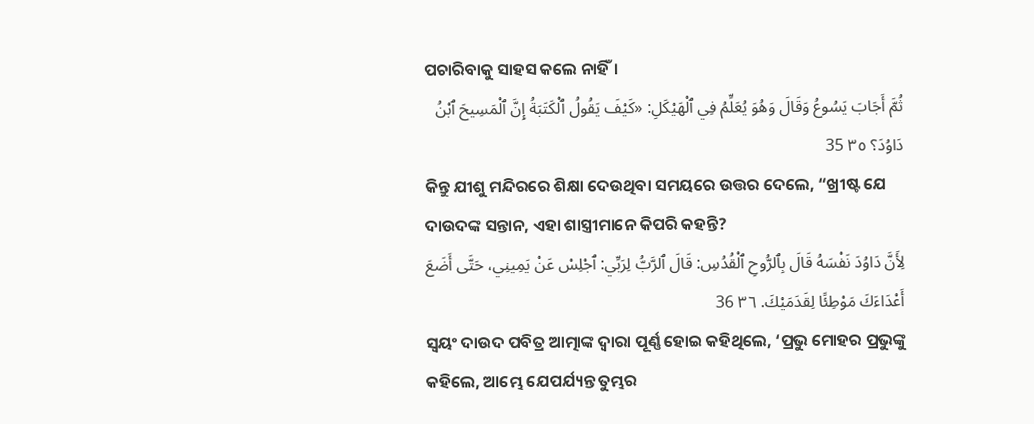ପଚାରିବାକୁ ସାହସ କଲେ ନାହିଁ।
ثُمَّ أَجَابَ يَسُوعُ وَقَالَ وَهُوَ يُعَلِّمُ فِي ٱلْهَيْكَلِ: «كَيْفَ يَقُولُ ٱلْكَتَبَةُ إِنَّ ٱلْمَسِيحَ ٱبْنُ دَاوُدَ؟ ٣٥ 35
କିନ୍ତୁ ଯୀଶୁ ମନ୍ଦିରରେ ଶିକ୍ଷା ଦେଉଥିବା ସମୟରେ ଉତ୍ତର ଦେଲେ, “ଖ୍ରୀଷ୍ଟ ଯେ ଦାଉଦଙ୍କ ସନ୍ତାନ, ଏହା ଶାସ୍ତ୍ରୀମାନେ କିପରି କହନ୍ତି?
لِأَنَّ دَاوُدَ نَفْسَهُ قَالَ بِٱلرُّوحِ ٱلْقُدُسِ: قَالَ ٱلرَّبُّ لِرَبِّي: ٱجْلِسْ عَنْ يَمِينِي، حَتَّى أَضَعَ أَعْدَاءَكَ مَوْطِئًا لِقَدَمَيْكَ. ٣٦ 36
ସ୍ୱୟଂ ଦାଉଦ ପବିତ୍ର ଆତ୍ମାଙ୍କ ଦ୍ୱାରା ପୂର୍ଣ୍ଣ ହୋଇ କହିଥିଲେ, ‘ପ୍ରଭୁ ମୋହର ପ୍ରଭୁଙ୍କୁ କହିଲେ, ଆମ୍ଭେ ଯେପର୍ଯ୍ୟନ୍ତ ତୁମ୍ଭର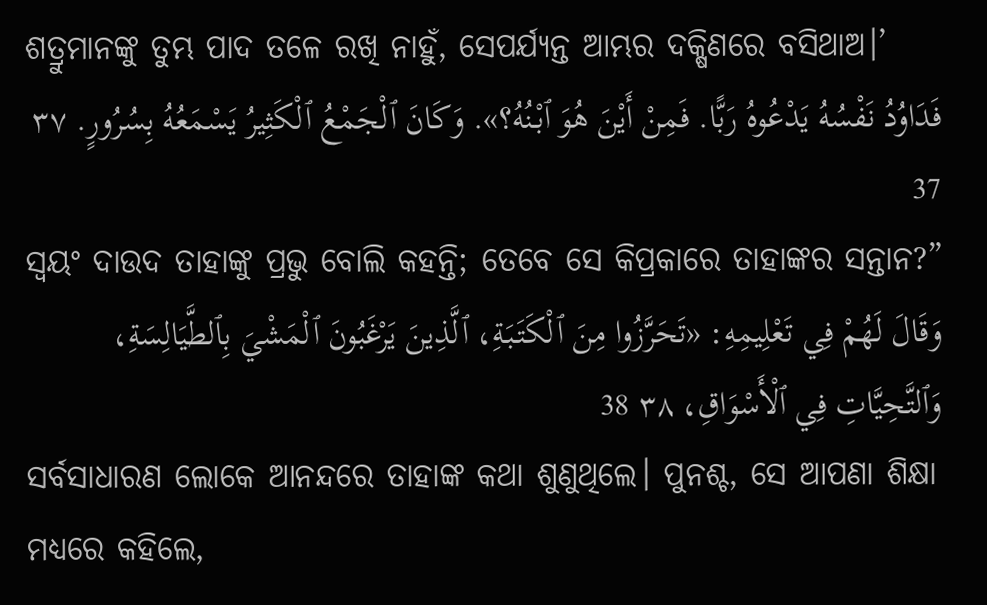ଶତ୍ରୁମାନଙ୍କୁ ତୁମ୍ଭ ପାଦ ତଳେ ରଖି ନାହୁଁ, ସେପର୍ଯ୍ୟନ୍ତ ଆମ୍ଭର ଦକ୍ଷିଣରେ ବସିଥାଅ।’
فَدَاوُدُ نَفْسُهُ يَدْعُوهُ رَبًّا. فَمِنْ أَيْنَ هُوَ ٱبْنُهُ؟». وَكَانَ ٱلْجَمْعُ ٱلْكَثِيرُ يَسْمَعُهُ بِسُرُورٍ. ٣٧ 37
ସ୍ୱୟଂ ଦାଉଦ ତାହାଙ୍କୁ ପ୍ରଭୁ ବୋଲି କହନ୍ତି; ତେବେ ସେ କିପ୍ରକାରେ ତାହାଙ୍କର ସନ୍ତାନ?”
وَقَالَ لَهُمْ فِي تَعْلِيمِهِ: «تَحَرَّزُوا مِنَ ٱلْكَتَبَةِ، ٱلَّذِينَ يَرْغَبُونَ ٱلْمَشْيَ بِٱلطَّيَالِسَةِ، وَٱلتَّحِيَّاتِ فِي ٱلْأَسْوَاقِ، ٣٨ 38
ସର୍ବସାଧାରଣ ଲୋକେ ଆନନ୍ଦରେ ତାହାଙ୍କ କଥା ଶୁଣୁଥିଲେ। ପୁନଶ୍ଚ, ସେ ଆପଣା ଶିକ୍ଷା ମଧ୍ୟରେ କହିଲେ,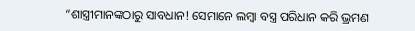“ଶାସ୍ତ୍ରୀମାନଙ୍କଠାରୁ ସାବଧାନ! ସେମାନେ ଲମ୍ବା ବସ୍ତ୍ର ପରିଧାନ କରି ଭ୍ରମଣ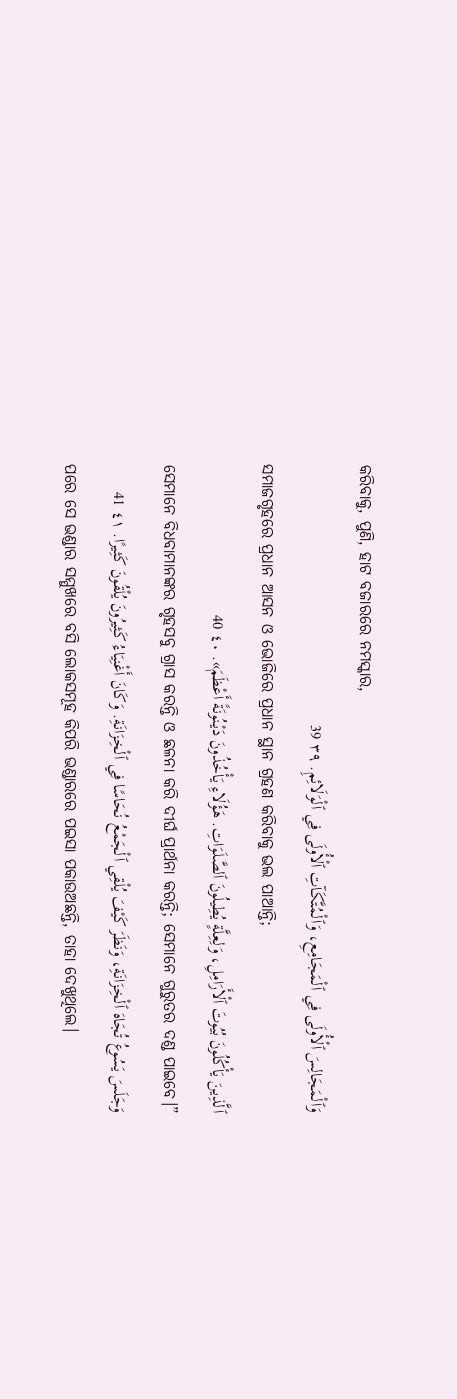କରିବାକୁ, ପୁଣି, ହାଟ ବଜାରରେ ନମସ୍କାର,
وَٱلْمَجَالِسَ ٱلْأُولَى فِي ٱلْمَجَامِعِ، وَٱلْمُتَّكَآتِ ٱلْأُولَى فِي ٱلْوَلَائِمِ. ٣٩ 39
ସମାଜଗୃହରେ ପ୍ରଧାନ ଆସନ ଓ ଭୋଜିରେ ପ୍ରଧାନ ସ୍ଥାନ ଗ୍ରହଣ କରିବାକୁ ଭଲ ପାଆନ୍ତି;
ٱلَّذِينَ يَأْكُلُونَ بُيُوتَ ٱلْأَرَامِلِ، وَلِعِلَّةٍ يُطِيلُونَ ٱلصَّلَوَاتِ. هَؤُلَاءِ يَأْخُذُونَ دَيْنُونَةً أَعْظَمَ». ٤٠ 40
ସେମାନେ ବିଧବାମାନଙ୍କର ଗୃହସବୁ ଗ୍ରାସ କରନ୍ତି ଓ ଛଳନା କରି ଦୀର୍ଘ ପ୍ରାର୍ଥନା କରନ୍ତି; ସେମାନେ ଗୁରୁତର ଦଣ୍ଡ ପାଇବେ।”
وَجَلَسَ يَسُوعُ تُجَاهَ ٱلْخِزَانَةِ، وَنَظَرَ كَيْفَ يُلْقِي ٱلْجَمْعُ نُحَاسًا فِي ٱلْخِزَانَةِ. وَكَانَ أَغْنِيَاءُ كَثِيرُونَ يُلْقُونَ كَثِيرًا. ٤١ 41
ପରେ ସେ ଭଣ୍ଡାର ସମ୍ମୁଖରେ ବସି ଲୋକସମୂହ କିପରି ଭଣ୍ଡାରରେ ପଇସା ପକାଉଅଛନ୍ତି, ତାହା ଦେଖୁଥିଲେ।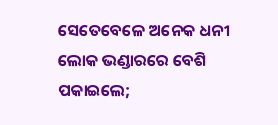ସେତେବେଳେ ଅନେକ ଧନୀ ଲୋକ ଭଣ୍ଡାରରେ ବେଶି ପକାଇଲେ;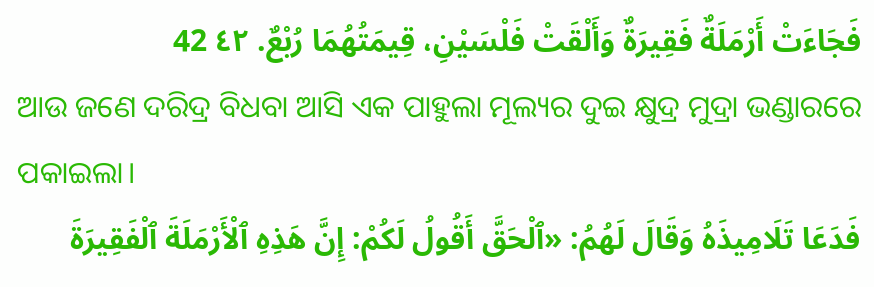فَجَاءَتْ أَرْمَلَةٌ فَقِيرَةٌ وَأَلْقَتْ فَلْسَيْنِ، قِيمَتُهُمَا رُبْعٌ. ٤٢ 42
ଆଉ ଜଣେ ଦରିଦ୍ର ବିଧବା ଆସି ଏକ ପାହୁଲା ମୂଲ୍ୟର ଦୁଇ କ୍ଷୁଦ୍ର ମୁଦ୍ରା ଭଣ୍ଡାରରେ ପକାଇଲା।
فَدَعَا تَلَامِيذَهُ وَقَالَ لَهُمُ: «ٱلْحَقَّ أَقُولُ لَكُمْ: إِنَّ هَذِهِ ٱلْأَرْمَلَةَ ٱلْفَقِيرَةَ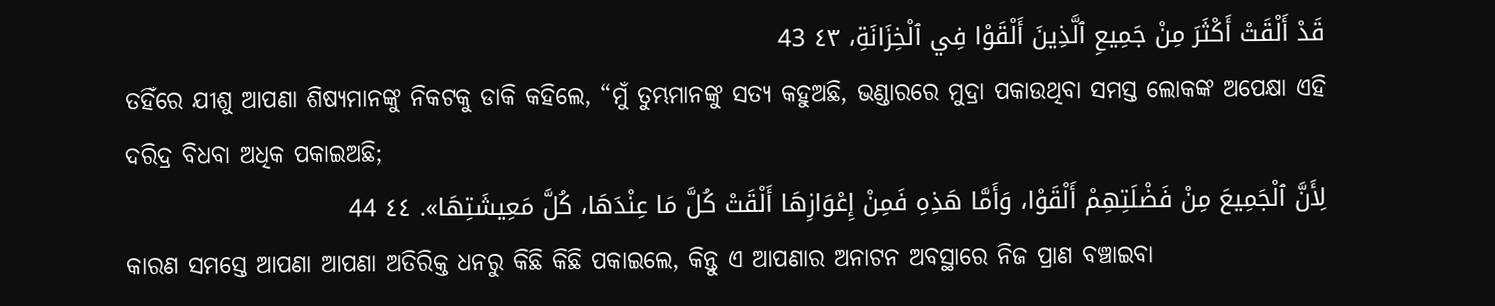قَدْ أَلْقَتْ أَكْثَرَ مِنْ جَمِيعِ ٱلَّذِينَ أَلْقَوْا فِي ٱلْخِزَانَةِ، ٤٣ 43
ତହିଁରେ ଯୀଶୁ ଆପଣା ଶିଷ୍ୟମାନଙ୍କୁ ନିକଟକୁ ଡାକି କହିଲେ, “ମୁଁ ତୁମ୍ଭମାନଙ୍କୁ ସତ୍ୟ କହୁଅଛି, ଭଣ୍ଡାରରେ ମୁଦ୍ରା ପକାଉଥିବା ସମସ୍ତ ଲୋକଙ୍କ ଅପେକ୍ଷା ଏହି ଦରିଦ୍ର ବିଧବା ଅଧିକ ପକାଇଅଛି;
لِأَنَّ ٱلْجَمِيعَ مِنْ فَضْلَتِهِمْ أَلْقَوْا، وَأَمَّا هَذِهِ فَمِنْ إِعْوَازِهَا أَلْقَتْ كُلَّ مَا عِنْدَهَا، كُلَّ مَعِيشَتِهَا». ٤٤ 44
କାରଣ ସମସ୍ତେ ଆପଣା ଆପଣା ଅତିରିକ୍ତ ଧନରୁ କିଛି କିଛି ପକାଇଲେ, କିନ୍ତୁ ଏ ଆପଣାର ଅନାଟନ ଅବସ୍ଥାରେ ନିଜ ପ୍ରାଣ ବଞ୍ଚାଇବା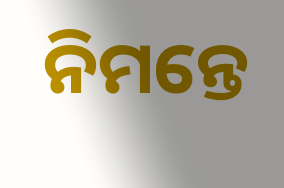ନିମନ୍ତେ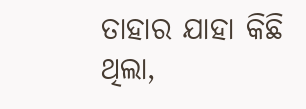ତାହାର ଯାହା କିଛି ଥିଲା,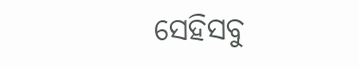ସେହିସବୁ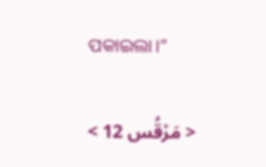ପକାଇଲା।”

< مَرْقُس 12 >